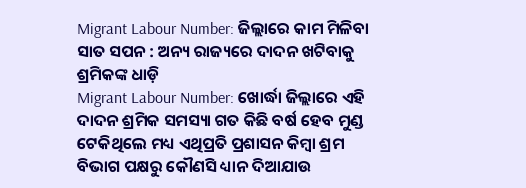Migrant Labour Number: ଜିଲ୍ଲାରେ କାମ ମିଳିବା ସାତ ସପନ : ଅନ୍ୟ ରାଜ୍ୟରେ ଦାଦନ ଖଟିବାକୁ ଶ୍ରମିକଙ୍କ ଧାଡ଼ି
Migrant Labour Number: ଖୋର୍ଦ୍ଧା ଜିଲ୍ଲାରେ ଏହି ଦାଦନ ଶ୍ରମିକ ସମସ୍ୟା ଗତ କିଛି ବର୍ଷ ହେବ ମୁଣ୍ଡ ଟେକିଥିଲେ ମଧ୍ୟ ଏଥିପ୍ରତି ପ୍ରଶାସନ କିମ୍ବା ଶ୍ରମ ବିଭାଗ ପକ୍ଷରୁ କୌଣସି ଧ୍ୟାନ ଦିଆଯାଉ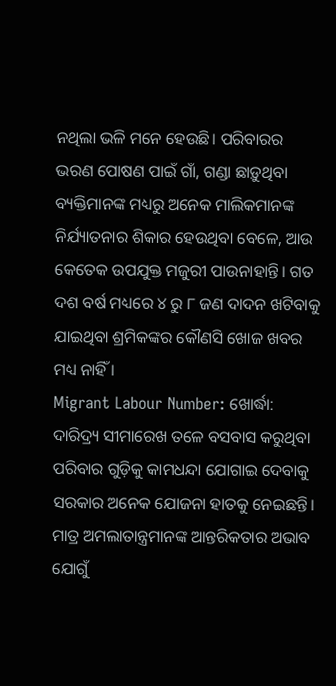ନଥିଲା ଭଳି ମନେ ହେଉଛି। ପରିବାରର ଭରଣ ପୋଷଣ ପାଇଁ ଗାଁ, ଗଣ୍ଡା ଛାଡ଼ୁଥିବା ବ୍ୟକ୍ତିମାନଙ୍କ ମଧ୍ୟରୁ ଅନେକ ମାଲିକମାନଙ୍କ ନିର୍ଯ୍ୟାତନାର ଶିକାର ହେଉଥିବା ବେଳେ, ଆଉ କେତେକ ଉପଯୁକ୍ତ ମଜୁରୀ ପାଉନାହାନ୍ତି। ଗତ ଦଶ ବର୍ଷ ମଧ୍ୟରେ ୪ ରୁ ୮ ଜଣ ଦାଦନ ଖଟିବାକୁ ଯାଇଥିବା ଶ୍ରମିକଙ୍କର କୌଣସି ଖୋଜ ଖବର ମଧ୍ୟ ନାହିଁ ।
Migrant Labour Number: ଖୋର୍ଦ୍ଧା: ଦାରିଦ୍ର୍ୟ ସୀମାରେଖ ତଳେ ବସବାସ କରୁଥିବା ପରିବାର ଗୁଡ଼ିକୁ କାମଧନ୍ଦା ଯୋଗାଇ ଦେବାକୁ ସରକାର ଅନେକ ଯୋଜନା ହାତକୁ ନେଇଛନ୍ତି। ମାତ୍ର ଅମଲାତାନ୍ତ୍ରମାନଙ୍କ ଆନ୍ତରିକତାର ଅଭାବ ଯୋଗୁଁ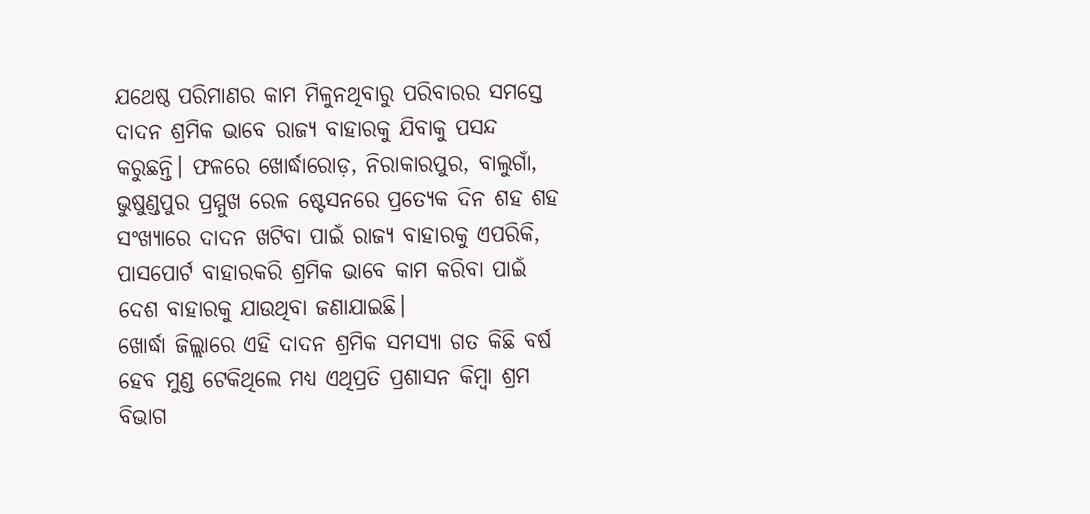ଯଥେଷ୍ଠ ପରିମାଣର କାମ ମିଳୁନଥିବାରୁ ପରିବାରର ସମସ୍ତେ ଦାଦନ ଶ୍ରମିକ ଭାବେ ରାଜ୍ୟ ବାହାରକୁ ଯିବାକୁ ପସନ୍ଦ କରୁଛନ୍ତି। ଫଳରେ ଖୋର୍ଦ୍ଧାରୋଡ଼, ନିରାକାରପୁର, ବାଲୁଗାଁ, ଭୁଷୁଣ୍ଡପୁର ପ୍ରମ୍ମୁଖ ରେଳ ଷ୍ଟେସନରେ ପ୍ରତ୍ୟେକ ଦିନ ଶହ ଶହ ସଂଖ୍ୟାରେ ଦାଦନ ଖଟିବା ପାଇଁ ରାଜ୍ୟ ବାହାରକୁ ଏପରିକି, ପାସପୋର୍ଟ ବାହାରକରି ଶ୍ରମିକ ଭାବେ କାମ କରିବା ପାଇଁ ଦେଶ ବାହାରକୁ ଯାଉଥିବା ଜଣାଯାଇଛି।
ଖୋର୍ଦ୍ଧା ଜିଲ୍ଲାରେ ଏହି ଦାଦନ ଶ୍ରମିକ ସମସ୍ୟା ଗତ କିଛି ବର୍ଷ ହେବ ମୁଣ୍ଡ ଟେକିଥିଲେ ମଧ୍ୟ ଏଥିପ୍ରତି ପ୍ରଶାସନ କିମ୍ବା ଶ୍ରମ ବିଭାଗ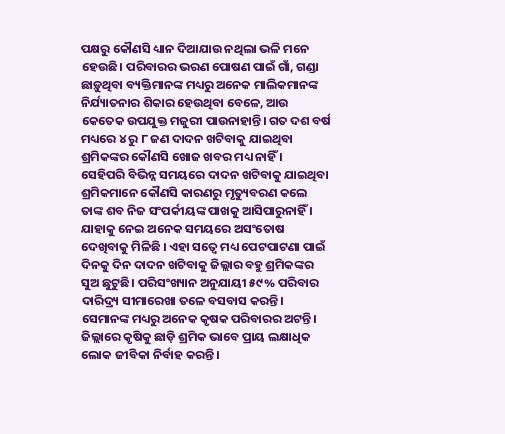ପକ୍ଷରୁ କୌଣସି ଧ୍ୟାନ ଦିଆଯାଉ ନଥିଲା ଭଳି ମନେ ହେଉଛି। ପରିବାରର ଭରଣ ପୋଷଣ ପାଇଁ ଗାଁ, ଗଣ୍ଡା ଛାଡ଼ୁଥିବା ବ୍ୟକ୍ତିମାନଙ୍କ ମଧ୍ୟରୁ ଅନେକ ମାଲିକମାନଙ୍କ ନିର୍ଯ୍ୟାତନାର ଶିକାର ହେଉଥିବା ବେଳେ, ଆଉ କେତେକ ଉପଯୁକ୍ତ ମଜୁରୀ ପାଉନାହାନ୍ତି। ଗତ ଦଶ ବର୍ଷ ମଧ୍ୟରେ ୪ ରୁ ୮ ଜଣ ଦାଦନ ଖଟିବାକୁ ଯାଇଥିବା ଶ୍ରମିକଙ୍କର କୌଣସି ଖୋଜ ଖବର ମଧ୍ୟ ନାହିଁ ।
ସେହିପରି ବିଭିନ୍ନ ସମୟରେ ଦାଦନ ଖଟିବାକୁ ଯାଇଥିବା ଶ୍ରମିକମାନେ କୌଣସି କାରଣରୁ ମୃତ୍ୟୁବରଣ କଲେ ତାଙ୍କ ଶବ ନିଜ ସଂପର୍କୀୟଙ୍କ ପାଖକୁ ଆସିପାରୁନାହିଁ । ଯାହାକୁ ନେଇ ଅନେକ ସମୟରେ ଅସଂତୋଷ ଦେଖିବାକୁ ମିଳିଛି । ଏହା ସତ୍ୱେ ମଧ୍ୟ ପେଟପାଟଣା ପାଇଁ ଦିନକୁ ଦିନ ଦାଦନ ଖଟିବାକୁ ଜିଲ୍ଲାର ବହୁ ଶ୍ରମିକଙ୍କର ସୁଅ ଛୁଟୁଛି। ପରିସଂଖ୍ୟାନ ଅନୁଯାୟୀ ୫୯% ପରିବାର ଦାରିଦ୍ର୍ୟ ସୀମାରେଖା ତଳେ ବସବାସ କରନ୍ତି। ସେମାନଙ୍କ ମଧ୍ୟରୁ ଅନେକ କୃଷକ ପରିବାରର ଅଟନ୍ତି। ଜିଲ୍ଲାରେ କୃଷିକୁ ଛାଡ଼ି ଶ୍ରମିକ ଭାବେ ପ୍ରାୟ ଲକ୍ଷାଧିକ ଲୋକ ଜୀବିକା ନିର୍ବାହ କରନ୍ତି।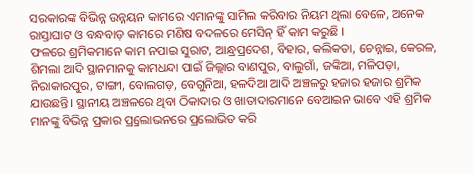ସରକାରଙ୍କ ବିଭିନ୍ନ ଉନ୍ନୟନ କାମରେ ଏମାନଙ୍କୁ ସାମିଲ କରିବାର ନିୟମ ଥିଲା ବେଳେ, ଅନେକ ରାସ୍ତାଘାଟ ଓ ବନ୍ଧବାଡ଼ କାମରେ ମଣିଷ ବଦଳରେ ମେସିନ୍ ହିଁ କାମ କରୁଛି ।
ଫଳରେ ଶ୍ରମିକମାନେ କାମ ନପାଇ ସୁରାଟ, ଆନ୍ଧ୍ରପ୍ରଦେଶ, ବିହାର, କଲିକତା, ଚେନ୍ନାଇ, କେରଳ, ଶିମଲା ଆଦି ସ୍ଥାନମାନକୁ କାମଧନ୍ଦା ପାଇଁ ଜିଲ୍ଲାର ବାଣପୁର, ବାଲୁଗାଁ, ଜଙ୍କିଆ, ମଳିପଡ଼ା, ନିରାକାରପୁର, ଟାଙ୍ଗୀ, ବୋଲଗଡ଼, ବେଗୁନିଆ, ହଳଦିଆ ଆଦି ଅଞ୍ଚଳରୁ ହଜାର ହଜାର ଶ୍ରମିକ ଯାଉଛନ୍ତି। ସ୍ଥାନୀୟ ଅଞ୍ଚଳରେ ଥିବା ଠିକାଦାର ଓ ଖାତାଦାରମାନେ ବେଆଇନ ଭାବେ ଏହି ଶ୍ରମିକ ମାନଙ୍କୁ ବିଭିନ୍ନ ପ୍ରକାର ପ୍ର୍ରଲୋଭନରେ ପ୍ରଲୋଭିତ କରି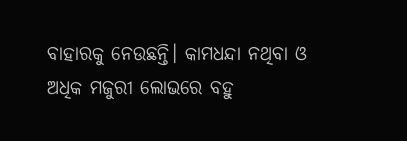ବାହାରକୁ ନେଉଛନ୍ତି। କାମଧନ୍ଦା ନଥିବା ଓ ଅଧିକ ମଜୁରୀ ଲୋଭରେ ବହୁ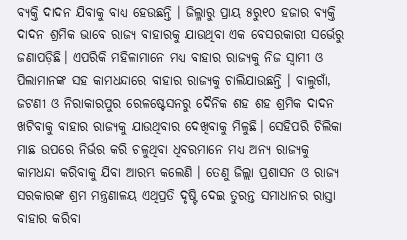ବ୍ୟକ୍ତି ଦାଦନ ଯିବାକୁ ବାଧ୍ୟ ହେଉଛନ୍ତି । ଜିଲ୍ଳାରୁ ପ୍ରାୟ ୫ରୁ୧୦ ହଜାର ବ୍ୟକ୍ତି ଦାଦନ ଶ୍ରମିକ ଭାବେ ରାଜ୍ୟ ବାହାରକୁ ଯାଉଥିବା ଏକ ବେସରକାରୀ ସର୍ଭେରୁ ଜଣାପଡ଼ିଛି। ଏପରିକି ମହିଳାମାନେ ମଧ୍ୟ ବାହାର ରାଜ୍ୟକୁ ନିଜ ସ୍ୱାମୀ ଓ ପିଲାମାନଙ୍କ ସହ କାମଧନ୍ଦାରେ ବାହାର ରାଜ୍ୟକୁ ଚାଲିଯାଉଛନ୍ତି । ବାଲୁଗାଁ, ଜଟଣୀ ଓ ନିରାକାରପୁର ରେଳଷ୍ଟେସନରୁ ଦୈନିକ ଶହ ଶହ ଶ୍ରମିକ ଦାଦନ ଖଟିବାକୁ ବାହାର ରାଜ୍ୟକୁ ଯାଉଥିବାର ଦେଖିବାକୁ ମିଳୁଛି। ସେହିପରି ଚିଲିକା ମାଛ ଉପରେ ନିର୍ଭର କରି ଚଳୁଥିବା ଧିବରମାନେ ମଧ୍ୟ ଅନ୍ୟ ରାଜ୍ୟକୁ କାମଧନ୍ଦା କରିବାକୁ ଯିବା ଆରମ୍ଭ କଲେଣି । ତେଣୁ ଜିଲ୍ଲା ପ୍ରଶାସନ ଓ ରାଜ୍ୟ ସରକାରଙ୍କ ଶ୍ରମ ମନ୍ତ୍ରଣାଳୟ ଏଥିପ୍ରତି ଦୃଷ୍ଟି ଦେଇ ତୁରନ୍ତ ସମାଧାନର ରାସ୍ତା ବାହାର କରିବା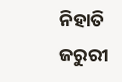ନିହାତି ଜରୁରୀ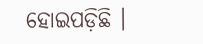ହୋଇପଡ଼ିଛି ।